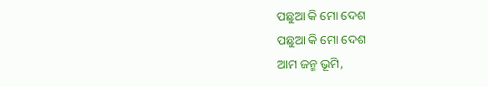ପଛୁଆ କି ମୋ ଦେଶ
ପଛୁଆ କି ମୋ ଦେଶ
ଆମ ଜନ୍ମ ଭୂମି,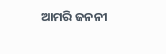ଆମରି ଜନନୀ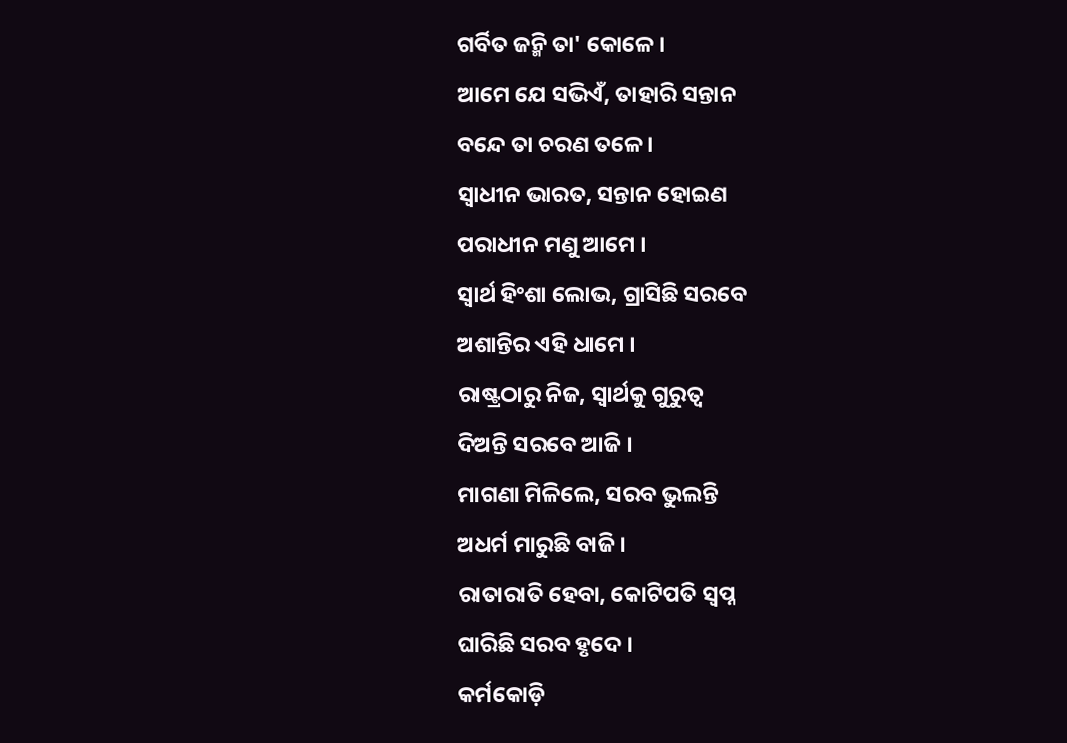ଗର୍ବିତ ଜନ୍ମି ତା' କୋଳେ ।
ଆମେ ଯେ ସଭିଏଁ, ତାହାରି ସନ୍ତାନ
ବନ୍ଦେ ତା ଚରଣ ତଳେ ।
ସ୍ୱାଧୀନ ଭାରତ, ସନ୍ତାନ ହୋଇଣ
ପରାଧୀନ ମଣୁ ଆମେ ।
ସ୍ୱାର୍ଥ ହିଂଶା ଲୋଭ, ଗ୍ରାସିଛି ସରବେ
ଅଶାନ୍ତିର ଏହି ଧାମେ ।
ରାଷ୍ଟ୍ରଠାରୁ ନିଜ, ସ୍ୱାର୍ଥକୁ ଗୁରୁତ୍ୱ
ଦିଅନ୍ତି ସରବେ ଆଜି ।
ମାଗଣା ମିଳିଲେ, ସରବ ଭୁଲନ୍ତି
ଅଧର୍ମ ମାରୁଛି ବାଜି ।
ରାତାରାତି ହେବା, କୋଟିପତି ସ୍ୱପ୍ନ
ଘାରିଛି ସରବ ହୃଦେ ।
କର୍ମକୋଡ଼ି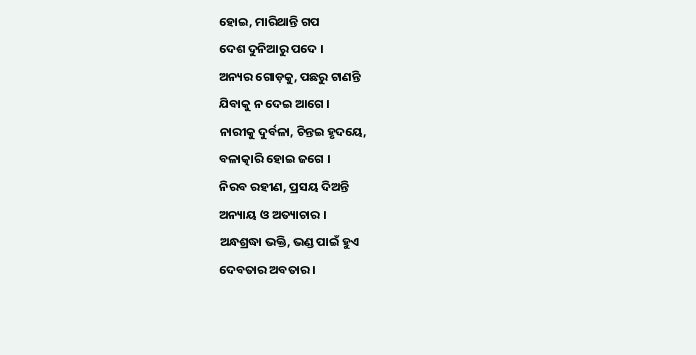ହୋଇ, ମାରିଥାନ୍ତି ଗପ
ଦେଶ ଦୁନିଆରୁ ପଦେ ।
ଅନ୍ୟର ଗୋଡ଼କୁ, ପଛରୁ ଟାଣନ୍ତି
ଯିବାକୁ ନ ଦେଇ ଆଗେ ।
ନାରୀକୁ ଦୁର୍ବଳା, ଚିନ୍ତଇ ହୃଦୟେ,
ବଳାତ୍କାରି ହୋଇ ଜଗେ ।
ନିରବ ରହୀଣ, ପ୍ରସୟ ଦିଅନ୍ତି
ଅନ୍ୟାୟ ଓ ଅତ୍ୟାଚାର ।
ଅନ୍ଧଶ୍ରଦ୍ଧା ଭକ୍ତି, ଭଣ୍ଡ ପାଇଁ ହୁଏ
ଦେବତାର ଅବତାର ।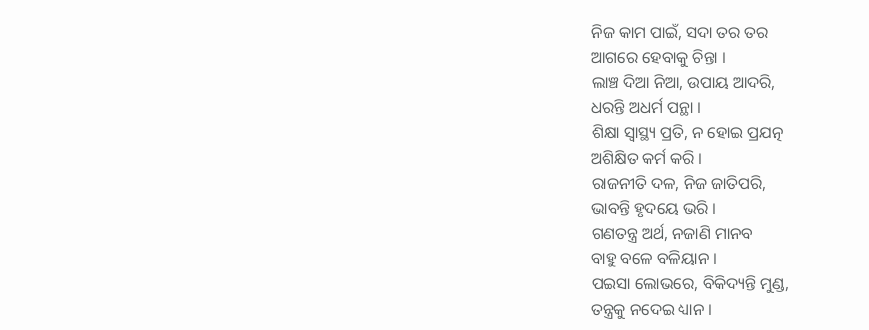ନିଜ କାମ ପାଇଁ, ସଦା ତର ତର
ଆଗରେ ହେବାକୁ ଚିନ୍ତା ।
ଲାଞ୍ଚ ଦିଆ ନିଆ, ଉପାୟ ଆଦରି,
ଧରନ୍ତି ଅଧର୍ମ ପନ୍ଥା ।
ଶିକ୍ଷା ସ୍ୱାସ୍ଥ୍ୟ ପ୍ରତି, ନ ହୋଇ ପ୍ରଯତ୍ନ
ଅଶିକ୍ଷିତ କର୍ମ କରି ।
ରାଜନୀତି ଦଳ, ନିଜ ଜାତିପରି,
ଭାବନ୍ତି ହୃଦୟେ ଭରି ।
ଗଣତନ୍ତ୍ର ଅର୍ଥ, ନଜାଣି ମାନବ
ବାହୁ ବଳେ ବଳିୟାନ ।
ପଇସା ଲୋଭରେ, ବିକିଦ୍ୟନ୍ତି ମୁଣ୍ଡ,
ତନ୍ତ୍ରକୁ ନଦେଇ ଧ୍ୟାନ ।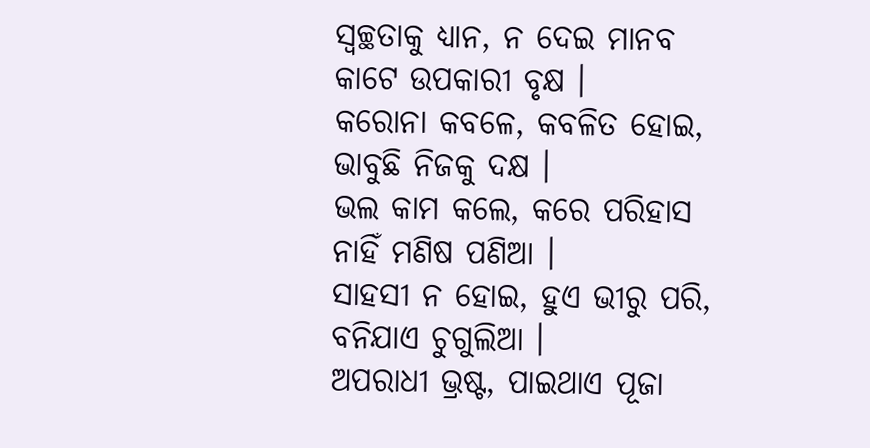ସ୍ୱଚ୍ଛତାକୁ ଧ୍ୟାନ, ନ ଦେଇ ମାନବ
କାଟେ ଉପକାରୀ ବୃକ୍ଷ ।
କରୋନା କବଳେ, କବଳିତ ହୋଇ,
ଭାବୁଛି ନିଜକୁ ଦକ୍ଷ ।
ଭଲ କାମ କଲେ, କରେ ପରିହାସ
ନାହିଁ ମଣିଷ ପଣିଆ ।
ସାହସୀ ନ ହୋଇ, ହୁଏ ଭୀରୁ ପରି,
ବନିଯାଏ ଚୁଗୁଲିଆ ।
ଅପରାଧୀ ଭ୍ରଷ୍ଟ, ପାଇଥାଏ ପୂଜା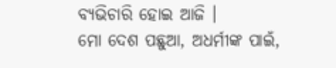ବ୍ୟଭିଚାରି ହୋଇ ଆଜି ।
ମୋ ଦେଶ ପଛୁଆ, ଅଧର୍ମୀଙ୍କ ପାଇଁ,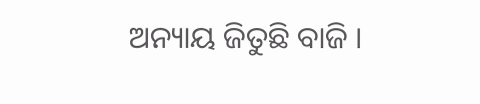ଅନ୍ୟାୟ ଜିତୁଛି ବାଜି ।